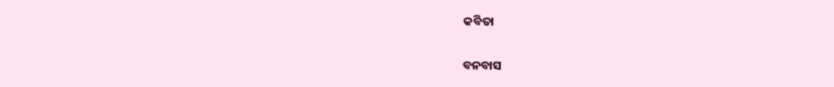କବିତା

ବନବାସ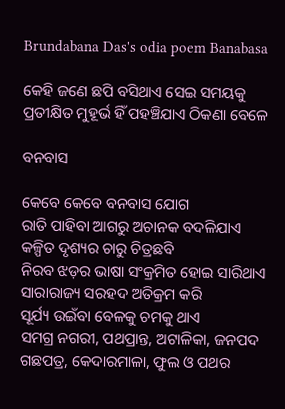Brundabana Das's odia poem Banabasa

କେହି ଜଣେ ଛପି ବସିଥାଏ ସେଇ ସମୟକୁ
ପ୍ରତୀକ୍ଷିତ ମୁହୂର୍ଭ ହିଁ ପହଞ୍ଚିଯାଏ ଠିକଣା ବେଳେ

ବନବାସ

କେବେ କେବେ ବନବାସ ଯୋଗ
ରାତି ପାହିବା ଆଗରୁ ଅଚାନକ ବଦଳିଯାଏ
କଳ୍ପିତ ଦୃଶ୍ୟର ଚାରୁ ଚିତ୍ରଛବି
ନିରବ ଝଡ଼ର ଭାଷା ସଂକ୍ରମିତ ହୋଇ ସାରିଥାଏ
ସାରାରାଜ୍ୟ ସରହଦ ଅତିକ୍ରମ କରି
ସୂର୍ଯ୍ୟ ଉଇଁବା ବେଳକୁ ଚମକୁ ଥାଏ
ସମଗ୍ର ନଗରୀ, ପଥପ୍ରାନ୍ତ, ଅଟାଳିକା, ଜନପଦ
ଗଛପତ୍ର, କେଦାରମାଳା, ଫୁଲ ଓ ପଥର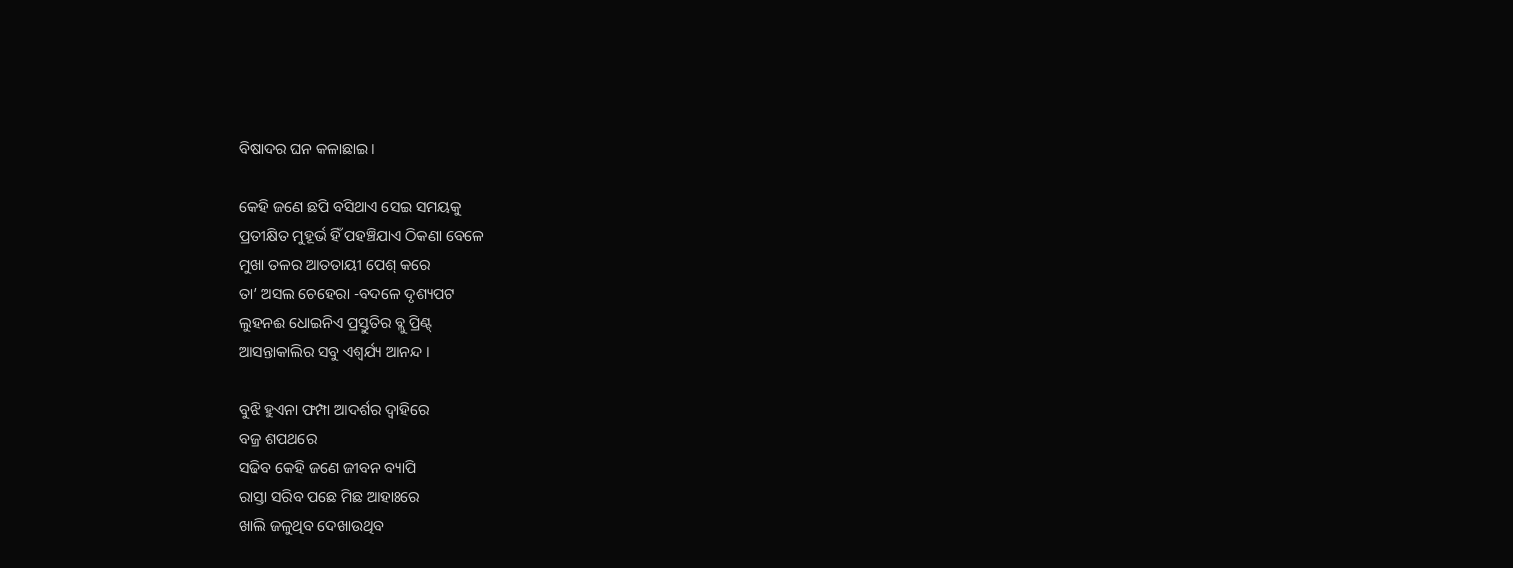ବିଷାଦର ଘନ କଳାଛାଇ ।

କେହି ଜଣେ ଛପି ବସିଥାଏ ସେଇ ସମୟକୁ
ପ୍ରତୀକ୍ଷିତ ମୁହୂର୍ଭ ହିଁ ପହଞ୍ଚିଯାଏ ଠିକଣା ବେଳେ
ମୁଖା ତଳର ଆତତାୟୀ ପେଶ୍‌ କରେ
ତା’ ଅସଲ ଚେହେରା -ବଦଳେ ଦୃଶ୍ୟପଟ
ଲୁହନଈ ଧୋଇନିଏ ପ୍ରସ୍ତୁତିର ବ୍ଲୁ ପ୍ରିଣ୍ଟ୍‌
ଆସନ୍ତାକାଲିର ସବୁ ଏଶ୍ଵର୍ଯ୍ୟ ଆନନ୍ଦ ।

ବୁଝି ହୁଏନା ଫମ୍ପା ଆଦର୍ଶର ଦ୍ଵାହିରେ
ବଜ୍ର ଶପଥରେ
ସଢିବ କେହି ଜଣେ ଜୀବନ ବ୍ୟାପି
ରାସ୍ତା ସରିବ ପଛେ ମିଛ ଆହାଃରେ
ଖାଲି ଜଳୁଥିବ ଦେଖାଉଥିବ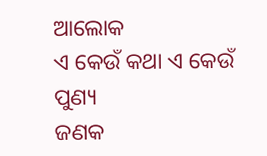ଆଲୋକ
ଏ କେଉଁ କଥା ଏ କେଉଁ ପୁଣ୍ୟ
ଜଣକ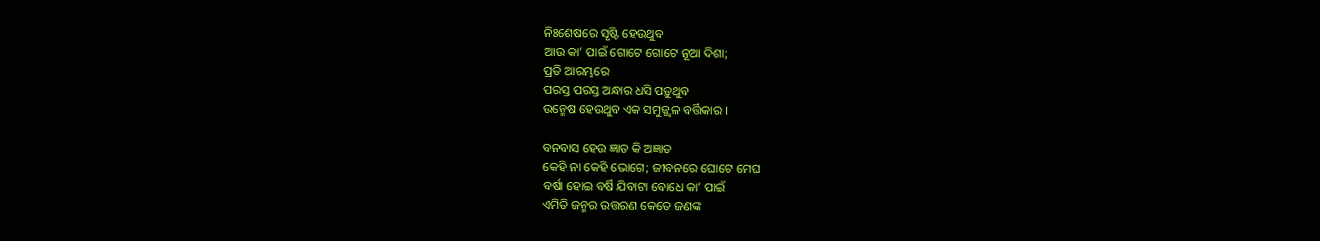ନିଃଶେଷରେ ସୃଷ୍ଟି ହେଉଥୁବ
ଆଉ କା’ ପାଇଁ ଗୋଟେ ଗୋଟେ ନୂଆ ଦିଶା;
ପ୍ରତି ଆରମ୍ଭରେ
ପରସ୍ତ ପରସ୍ତ ଅନ୍ଧାର ଧସି ପଡ଼ୁଥୁବ
ଉନ୍ମେଷ ହେଉଥୁବ ଏକ ସମୁଜ୍ଜ୍ଵଳ ବର୍ତ୍ତିକାର ।

ବନବାସ ହେଉ ଜ୍ଞାତ କି ଅଜ୍ଞାତ
କେହି ନା କେହି ଭୋଗେ; ଜୀବନରେ ଘୋଟେ ମେଘ
ବର୍ଷା ହୋଇ ବର୍ଷି ଯିବାଟା ବୋଧେ କା’ ପାଇଁ
ଏମିତି ଜନ୍ମର ଉତ୍ତରଣ କେତେ ଜଣଙ୍କ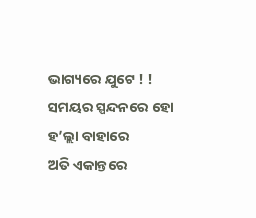ଭାଗ୍ୟରେ ଯୁଟେ ! !
ସମୟର ସ୍ପନ୍ଦନରେ ହୋ ହ’ଲ୍ଲା ବାହାରେ
ଅତି ଏକାନ୍ତରେ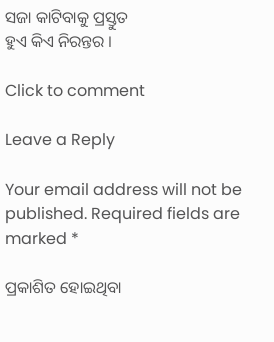ସଜା କାଟିବାକୁ ପ୍ରସ୍ତୁତ
ହୁଏ କିଏ ନିରନ୍ତର ।

Click to comment

Leave a Reply

Your email address will not be published. Required fields are marked *

ପ୍ରକାଶିତ ହୋଇଥିବା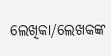ଲେଖିକା/ଲେଖକଙ୍କ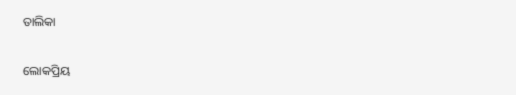ତାଲିକା

ଲୋକପ୍ରିୟ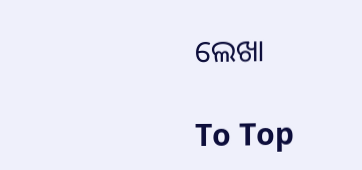ଲେଖା

To Top